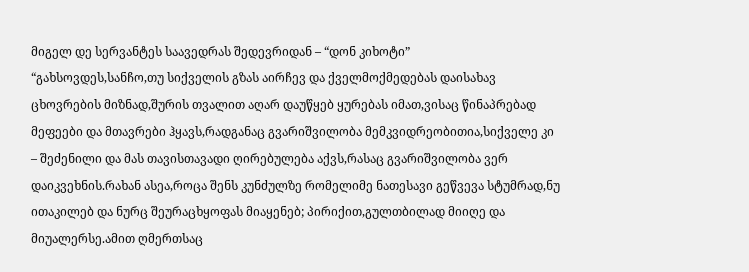მიგელ დე სერვანტეს საავედრას შედევრიდან – “დონ კიხოტი”
“გახსოვდეს,სანჩო,თუ სიქველის გზას აირჩევ და ქველმოქმედებას დაისახავ ცხოვრების მიზნად,შურის თვალით აღარ დაუწყებ ყურებას იმათ,ვისაც წინაპრებად მეფეები და მთავრები ჰყავს,რადგანაც გვარიშვილობა მემკვიდრეობითია,სიქველე კი – შეძენილი და მას თავისთავადი ღირებულება აქვს,რასაც გვარიშვილობა ვერ დაიკვეხნის.რახან ასეა,როცა შენს კუნძულზე რომელიმე ნათესავი გეწვევა სტუმრად,ნუ ითაკილებ და ნურც შეურაცხყოფას მიაყენებ; პირიქით,გულთბილად მიიღე და მიუალერსე.ამით ღმერთსაც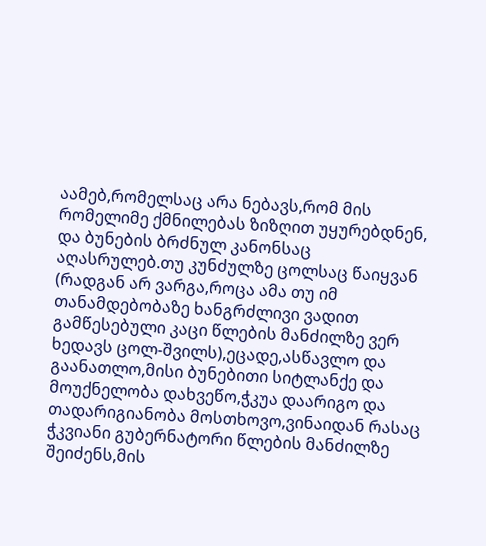აამებ,რომელსაც არა ნებავს,რომ მის რომელიმე ქმნილებას ზიზღით უყურებდნენ, და ბუნების ბრძნულ კანონსაც აღასრულებ.თუ კუნძულზე ცოლსაც წაიყვან (რადგან არ ვარგა,როცა ამა თუ იმ თანამდებობაზე ხანგრძლივი ვადით გამწესებული კაცი წლების მანძილზე ვერ ხედავს ცოლ-შვილს),ეცადე,ასწავლო და გაანათლო,მისი ბუნებითი სიტლანქე და მოუქნელობა დახვეწო,ჭკუა დაარიგო და თადარიგიანობა მოსთხოვო,ვინაიდან რასაც ჭკვიანი გუბერნატორი წლების მანძილზე შეიძენს,მის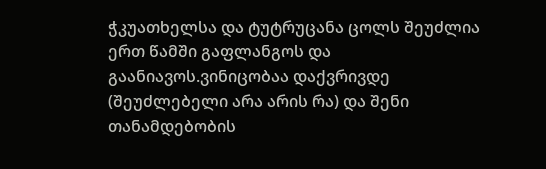ჭკუათხელსა და ტუტრუცანა ცოლს შეუძლია ერთ წამში გაფლანგოს და გაანიავოს.ვინიცობაა დაქვრივდე (შეუძლებელი არა არის რა) და შენი თანამდებობის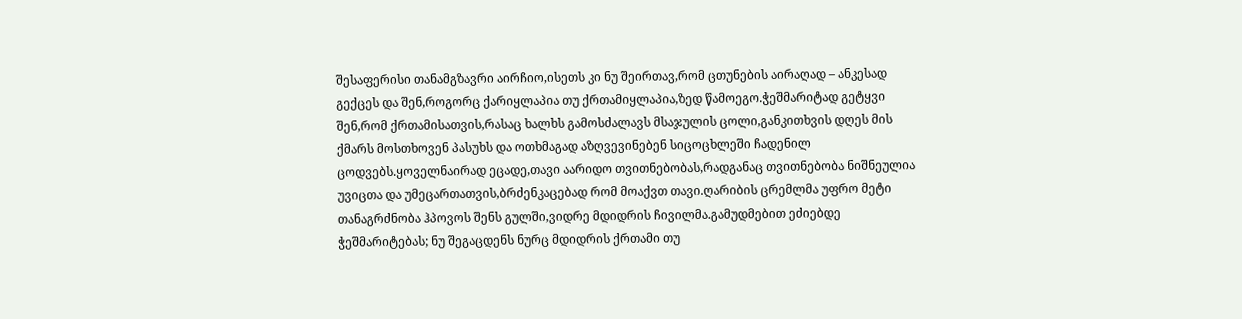შესაფერისი თანამგზავრი აირჩიო,ისეთს კი ნუ შეირთავ,რომ ცთუნების აირაღად – ანკესად გექცეს და შენ,როგორც ქარიყლაპია თუ ქრთამიყლაპია,ზედ წამოეგო.ჭეშმარიტად გეტყვი შენ,რომ ქრთამისათვის,რასაც ხალხს გამოსძალავს მსაჯულის ცოლი,განკითხვის დღეს მის ქმარს მოსთხოვენ პასუხს და ოთხმაგად აზღვევინებენ სიცოცხლეში ჩადენილ ცოდვებს.ყოველნაირად ეცადე,თავი აარიდო თვითნებობას,რადგანაც თვითნებობა ნიშნეულია უვიცთა და უმეცართათვის,ბრძენკაცებად რომ მოაქვთ თავი.ღარიბის ცრემლმა უფრო მეტი თანაგრძნობა ჰპოვოს შენს გულში,ვიდრე მდიდრის ჩივილმა.გამუდმებით ეძიებდე ჭეშმარიტებას; ნუ შეგაცდენს ნურც მდიდრის ქრთამი თუ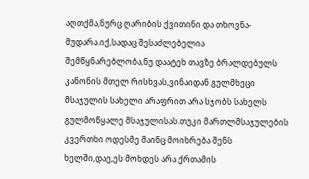აღთქმა,ნურც ღარიბის ქვითინი და თხოვნა-მუდარა.იქ,სადაც შესაძლებელია შემწყნარებლობა,ნუ დაატეხ თავზე ბრალდებულს კანონის მთელ რისხვას,ვინაიდან გულმხეცი მსაჯულის სახელი არაფრით არა სჯობს სახელს გულმოწყალე მსაჯულისას.თუკი მართლმსაჯულების კვერთხი ოდესმე მაინც მოიხრება შენს ხელში,დაე,ეს მოხდეს არა ქრთამის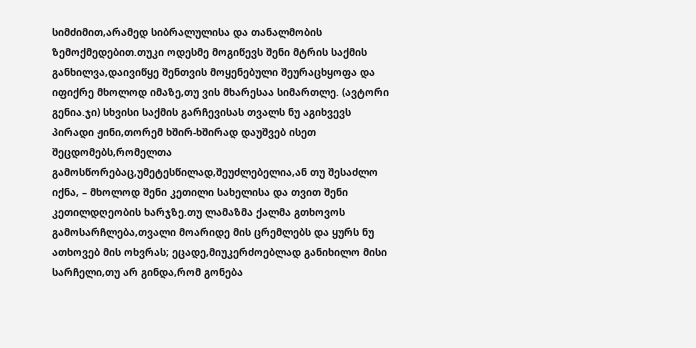სიმძიმით,არამედ სიბრალულისა და თანალმობის ზემოქმედებით.თუკი ოდესმე მოგიწევს შენი მტრის საქმის განხილვა,დაივიწყე შენთვის მოყენებული შეურაცხყოფა და იფიქრე მხოლოდ იმაზე,თუ ვის მხარესაა სიმართლე. (ავტორი გენია.ჯი) სხვისი საქმის გარჩევისას თვალს ნუ აგიხვევს პირადი ჟინი,თორემ ხშირ-ხშირად დაუშვებ ისეთ შეცდომებს,რომელთა გამოსწორებაც,უმეტესწილად,შეუძლებელია,ან თუ შესაძლო იქნა, – მხოლოდ შენი კეთილი სახელისა და თვით შენი კეთილდღეობის ხარჯზე.თუ ლამაზმა ქალმა გთხოვოს გამოსარჩლება,თვალი მოარიდე მის ცრემლებს და ყურს ნუ ათხოვებ მის ოხვრას; ეცადე,მიუკერძოებლად განიხილო მისი სარჩელი,თუ არ გინდა,რომ გონება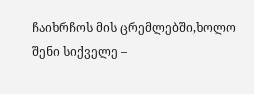ჩაიხრჩოს მის ცრემლებში,ხოლო შენი სიქველე –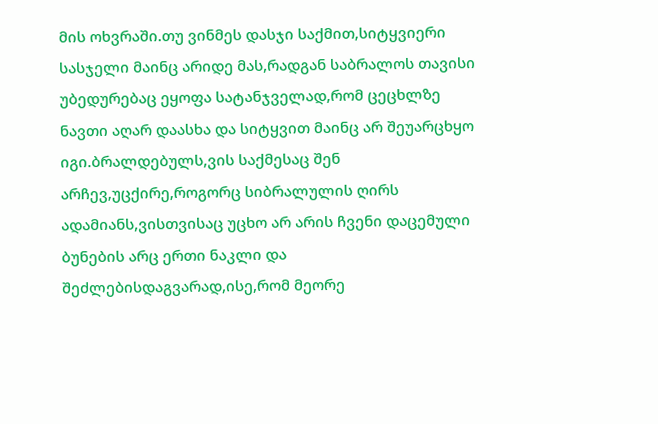მის ოხვრაში.თუ ვინმეს დასჯი საქმით,სიტყვიერი სასჯელი მაინც არიდე მას,რადგან საბრალოს თავისი უბედურებაც ეყოფა სატანჯველად,რომ ცეცხლზე ნავთი აღარ დაასხა და სიტყვით მაინც არ შეუარცხყო იგი.ბრალდებულს,ვის საქმესაც შენ არჩევ,უცქირე,როგორც სიბრალულის ღირს ადამიანს,ვისთვისაც უცხო არ არის ჩვენი დაცემული ბუნების არც ერთი ნაკლი და შეძლებისდაგვარად,ისე,რომ მეორე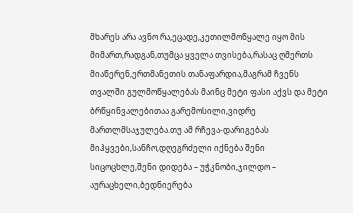მხარეს არა ავნო რა,ეცადე,კეთილმოწყალე იყო მის მიმართ,რადგან,თუმცა ყველა თვისება,რასაც ღმერთს მიაწერენ,ერთმანეთის თანაფარდია,მაგრამ ჩვენს თვალში გულმოწყალებას მაინც მეტი ფასი აქვს და მეტი ბრწყინვალებითაა გარემოსილი,ვიდრე მართლმსაჯულება.თუ ამ რჩევა-დარიგებას მიჰყვები,სანჩო,დღეგრძელი იქნება შენი სიცოცხლე,შენი დიდება – უჭკნობი,ჯილდო – აურაცხელი,ბედნიერება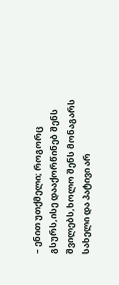– ენით უთქმელი; როგორც გსურს,ისე დააქორწინებ შენს შვილებს,ხოლო შენს მონაგარს სახელი და პატივი არ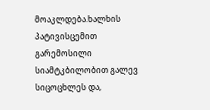მოაკლდება.ხალხის პატივისცემით გარემოსილი სიამტკბილობით გალევ სიცოცხლეს და,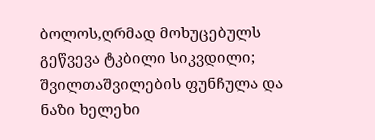ბოლოს,ღრმად მოხუცებულს გეწვევა ტკბილი სიკვდილი; შვილთაშვილების ფუნჩულა და ნაზი ხელეხი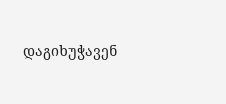დაგიხუჭავენ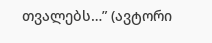თვალებს…” (ავტორი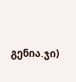გენია.ჯი)